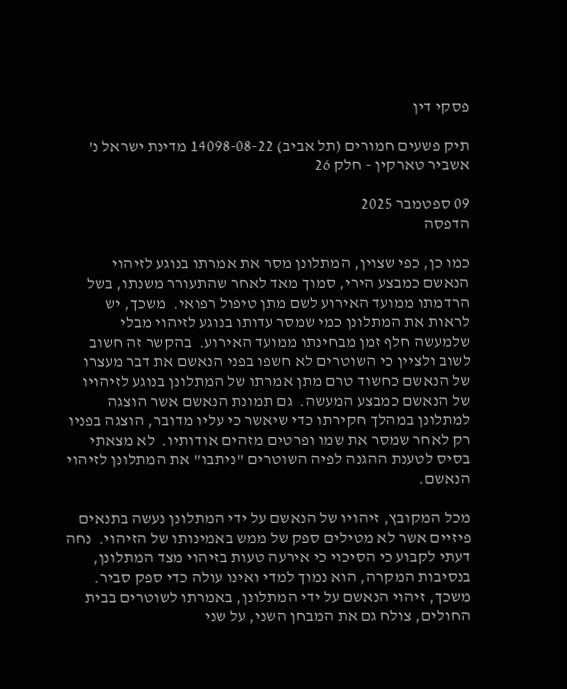פסקי דין

תיק פשעים חמורים (תל אביב) 14098-08-22 מדינת ישראל נ' אשביר טארקין - חלק 26

09 ספטמבר 2025
הדפסה

כמו כן, כפי שצוין, המתלונן מסר את אמרתו בנוגע לזיהוי הנאשם כמבצע הירי, סמוך מאד לאחר שהתעורר משנתו, בשל הרדמתו ממועד האירוע לשם מתן טיפול רפואי.  משכך, יש לראות את המתלונן כמי שמסר עדותו בנוגע לזיהוי מבלי שלמעשה חלף זמן מבחינתו ממועד האירוע.  בהקשר זה חשוב לשוב ולציין כי השוטרים לא חשפו בפני הנאשם את דבר מעצרו של הנאשם כחשוד טרם מתן אמרתו של המתלונן בנוגע לזיהויו של הנאשם כמבצע המעשה.  גם תמונת הנאשם אשר הוצגה למתלונן במהלך חקירתו כדי שיאשר כי עליו מדובר, הוצגה בפניו רק לאחר שמסר את שמו ופרטים מזהים אודותיו.  לא מצאתי בסיס לטענת ההגנה לפיה השוטרים "ניתבו" את המתלונן לזיהוי הנאשם.

מכל המקובץ, זיהויו של הנאשם על ידי המתלונן נעשה בתנאים פיזיים אשר לא מטילים ספק של ממש באמינותו של הזיהוי.  נחה דעתי לקבוע כי הסיכוי כי אירעה טעות בזיהוי מצד המתלונן, בנסיבות המקרה, הוא נמוך למדי ואינו עולה כדי ספק סביר.  משכך, זיהוי הנאשם על ידי המתלונן, באמרתו לשוטרים בבית החולים, צולח גם את המבחן השני, על שני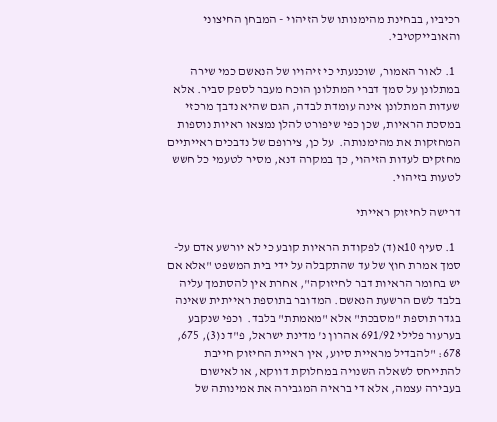רכיביו, בבחינת מהימנותו של הזיהוי - המבחן החיצוני והאובייקטיבי.

  1. לאור האמור, שוכנעתי כי זיהויו של הנאשם כמי שירה במתלונן על סמך דברי המתלונן הוכח מעבר לספק סביר. אלא שעדות המתלונן אינה עומדת לבדה, הגם שהיא נדבך מרכזי במסכת הראיות, שכן כפי שיפורט להלן נמצאו ראיות נוספות המחזקות את מהימנותה.  על כן, צירופם של נדבכים ראייתיים מחזקים לעדות הזיהוי, כך במקרה דנא, מסיר לטעמי כל חשש לטעות בזיהוי.

דרישה לחיזוק ראייתי

  1. סעיף 10א(ד) לפקודת הראיות קובע כי לא יורשע אדם על-סמך אמרת חוץ של עד שהתקבלה על ידי בית המשפט "אלא אם יש בחומר הראיות דבר לחיזוקה", אחרת אין להסתמך עליה בלבד לשם הרשעת הנאשם. המדובר בתוספת ראייתית שאינה בגדר תוספת "מסבכת" אלא "מאמתת" בלבד.  וכפי שנקבע בערעור פלילי 691/92 אהרון נ' מדינת ישראל, פ"ד נ(3), 675, 678: "להבדיל מראיית סיוע, אין ראיית החיזוק חייבת להתייחס לשאלה השנויה במחלוקת דווקא, או לאישום בעבירה עצמה, אלא די בראיה המגבירה את אמינותה של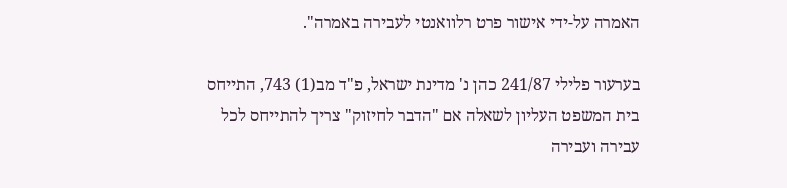האמרה על-ידי אישור פרט רלוואנטי לעבירה באמרה".

בערעור פלילי 241/87 כהן נ' מדינת ישראל, פ"ד מב(1) 743, התייחס בית המשפט העליון לשאלה אם "הדבר לחיזוק" צריך להתייחס לכל עבירה ועבירה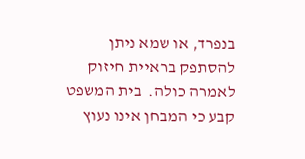בנפרד, או שמא ניתן להסתפק בראיית חיזוק לאמרה כולה.  בית המשפט קבע כי המבחן אינו נעוץ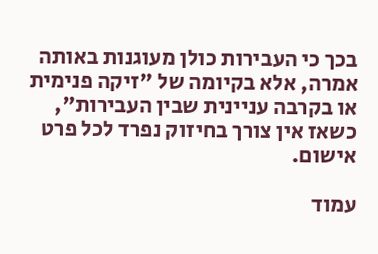בכך כי העבירות כולן מעוגנות באותה אמרה, אלא בקיומה של "זיקה פנימית או בקרבה עניינית שבין העבירות", כשאז אין צורך בחיזוק נפרד לכל פרט אישום.

עמוד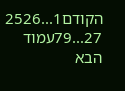הקודם1...2526
27...79עמוד הבא